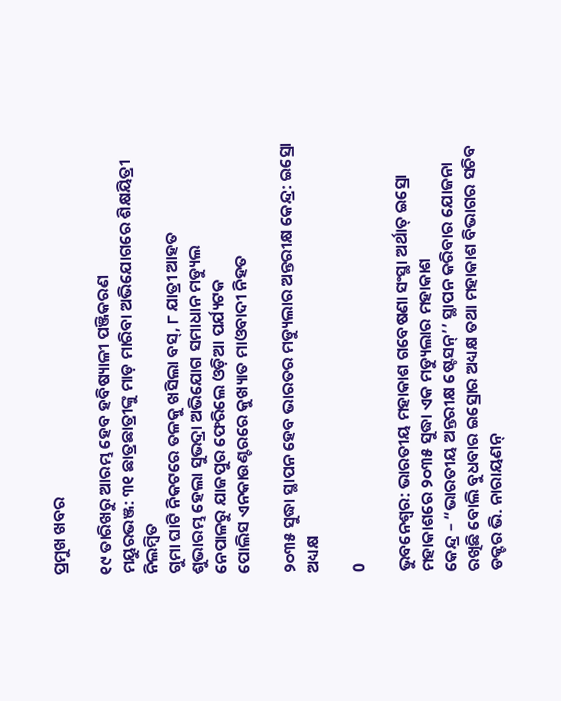ପ୍ରମୁଖ ଖବର

୧୯ ତାରିଖରୁ ଆରମ୍ଭ ହେବ ହବିଷ୍ୟାଳୀ ପଞ୍ଜିକରଣ
ମୟୁରଭଞ୍ଜ: ୩୧ ଛାତ୍ରଛାତ୍ରୀଙ୍କୁ ମାଡ଼ ମାରିବା ଅଭିଯୋଗରେ ଶିକ୍ଷୟିତ୍ରୀ ନିଲମ୍ବିତ
ଗୁମା ଘାଟି ନିକଟରେ ତଳକୁ ଖସିଲା ବସ୍, ୮ ଯାତ୍ରୀ ଆହତ
ଶୁଭାରମ୍ଭ ହେଲା ସୁଭଦ୍ରା ଅଭିଯୋଗ ସମାଧାନ ମଡ୍ୟୁଲ
ନେପାଳରୁ ଯାଜପୁର ଫେରିଲେ ଓଡ଼ିଆ ପର୍ଯ୍ୟଟକ
ପୋଲିସ ଏନକାଉଣ୍ଟରରେ କୁଖ୍ୟାତ ମାଓବାଦୀ ନିହତ

୨୦୩୫ ସୁଦ୍ଧା ସ୍ଥାପନ ହେବ ଭାରତର ମଡ୍ୟୁଲାର ଅନ୍ତରୀକ୍ଷ କେନ୍ଦ୍ର: ଇସ୍ରୋ ଅଧ୍ୟକ୍ଷ

0

ଭୁବନେଶ୍ୱର: ଭାରତୀୟ ମହାକାଶ ଗବେଷଣା ସଂସ୍ଥା ଅର୍ଥାତ୍ ଇସ୍ରୋ ମହାକାଶରେ ୨୦୩୫ ସୁଦ୍ଧା ଏକ ମଡ୍ୟୁଲାର ମହାକାଶ
କେନ୍ଦ୍ର – “ଭାରତୀୟ ଅନ୍ତରୀକ୍ଷ ଷ୍ଟେସନ୍‌’’ ସ୍ଥାପନ କରିବାର ଯୋଜନା ରଖିଛି ବୋଲି ବୁଧବାର ଇସ୍ରୋର ଅଧ୍ୟକ୍ଷ ତଥା ମହାକାଶ ବିଭାଗର ସଚିବ ଡକ୍ଟର ଭି. ନାରାୟଣନ୍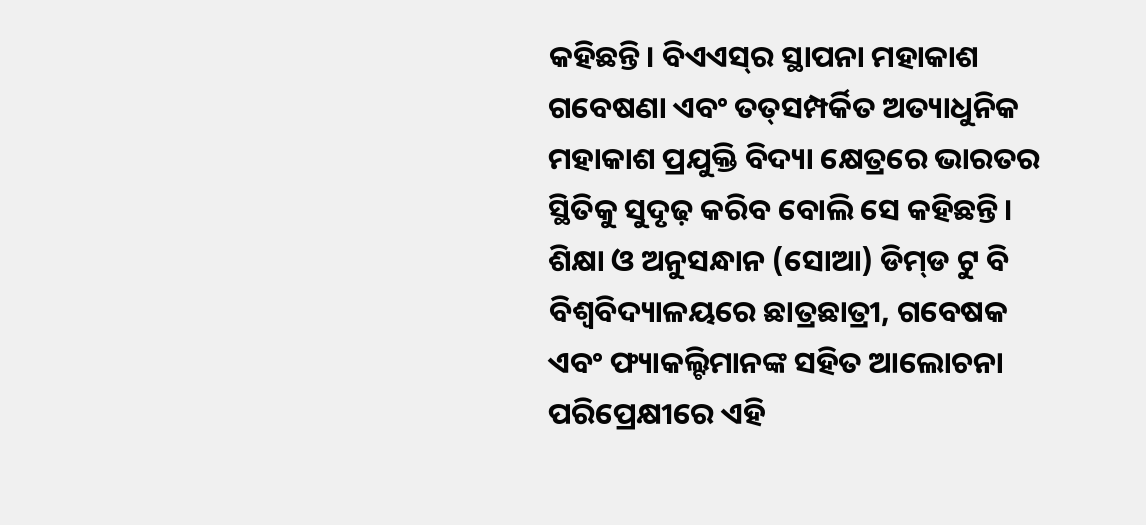କହିଛନ୍ତି। ବିଏଏସ୍‌ର ସ୍ଥାପନା ମହାକାଶ ଗବେଷଣା ଏବଂ ତତ୍‌ସମ୍ପର୍କିତ ଅତ୍ୟାଧୁନିକ ମହାକାଶ ପ୍ରଯୁକ୍ତି ବିଦ୍ୟା କ୍ଷେତ୍ରରେ ଭାରତର ସ୍ଥିତିକୁ ସୁଦୃଢ଼ କରିବ ବୋଲି ସେ କହିଛନ୍ତି। ଶିକ୍ଷା ଓ ଅନୁସନ୍ଧାନ (ସୋଆ) ଡିମ୍‌ଡ ଟୁ ବି ବିଶ୍ୱବିଦ୍ୟାଳୟରେ ଛାତ୍ରଛାତ୍ରୀ, ଗବେଷକ ଏବଂ ଫ୍ୟାକଲ୍ଟିମାନଙ୍କ ସହିତ ଆଲୋଚନା ପରିପ୍ରେକ୍ଷୀରେ ଏହି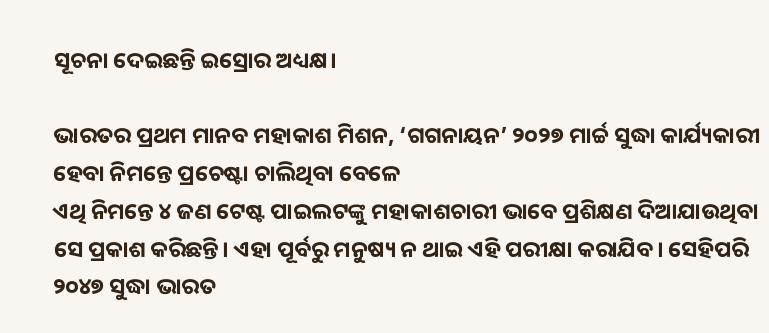ସୂଚନା ଦେଇଛନ୍ତି ଇସ୍ରୋର ଅଧ୍ୟକ୍ଷ।

ଭାରତର ପ୍ରଥମ ମାନବ ମହାକାଶ ମିଶନ, ‘ଗଗନାୟନ’ ୨୦୨୭ ମାର୍ଚ୍ଚ ସୁଦ୍ଧା କାର୍ଯ୍ୟକାରୀ ହେବା ନିମନ୍ତେ ପ୍ରଚେଷ୍ଟା ଚାଲିଥିବା ବେଳେ
ଏଥି ନିମନ୍ତେ ୪ ଜଣ ଟେଷ୍ଟ ପାଇଲଟଙ୍କୁ ମହାକାଶଚାରୀ ଭାବେ ପ୍ରଶିକ୍ଷଣ ଦିଆଯାଉଥିବା ସେ ପ୍ରକାଶ କରିଛନ୍ତି। ଏହା ପୂର୍ବରୁ ମନୁଷ୍ୟ ନ ଥାଇ ଏହି ପରୀକ୍ଷା କରାଯିବ। ସେହିପରି ୨୦୪୭ ସୁଦ୍ଧା ଭାରତ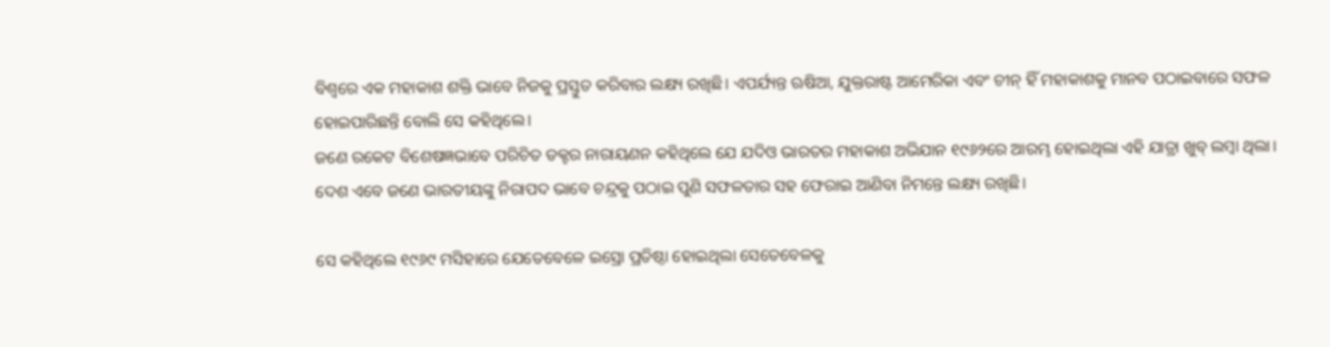ବିଶ୍ୱରେ ଏକ ମହାକାଶ ଶକ୍ତି ଭାବେ ନିଜକୁ ପ୍ରସ୍ତୁତ କରିବାର ଲକ୍ଷ୍ୟ ରଖିଛି। ଏପର୍ଯ୍ୟନ୍ତ ଋଷିଆ, ଯୁକ୍ତରାଷ୍ଟ ଆମେରିକା ଏବଂ ଚୀନ୍ ହିଁ ମହାକାଶକୁ ମାନବ ପଠାଇବାରେ ସଫଳ ହୋଇପାରିଛନ୍ତି ବୋଲି ସେ କହିଥିଲେ।
ଜଣେ ରକେଟ ବିଶେଷଜ୍ଞଭାବେ ପରିଚିତ ଡକ୍ଟର ନାରାୟଣନ କହିଥିଲେ ଯେ ଯଦିଓ ଭାରତର ମହାକାଶ ଅଭିଯାନ ୧୯୬୨ରେ ଆରମ୍ଭ ହୋଇଥିଲା ଏହି ଯାତ୍ରା ଖୁବ୍ ଲମ୍ବା ଥିଲା। ଦେଶ ଏବେ ଜଣେ ଭାରତୀୟଙ୍କୁ ନିରାପଦ ଭାବେ ଚନ୍ଦ୍ରକୁ ପଠାଇ ପୁଣି ସଫଳତାର ସହ ଫେରାଇ ଆଣିବା ନିମନ୍ତେ ଲକ୍ଷ୍ୟ ରଖିଛି।

ସେ କହିଥିଲେ ୧୯୬୯ ମସିହାରେ ଯେତେବେଳେ ଇସ୍ରୋ ପ୍ରତିଷ୍ଠା ହୋଇଥିଲା ସେତେବେଳକୁ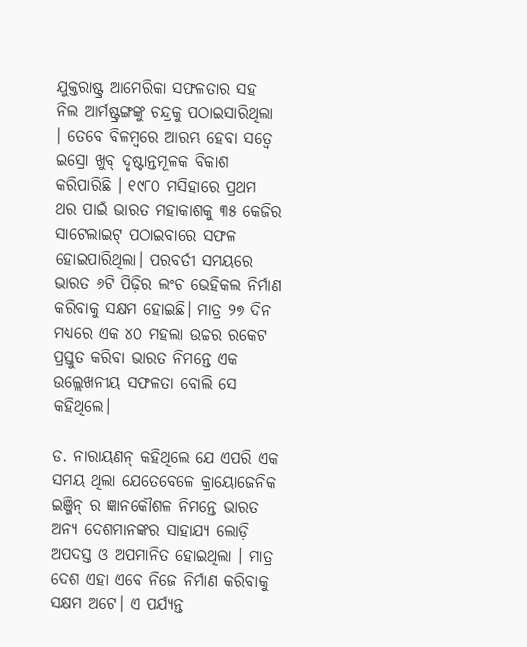ଯୁକ୍ତରାଷ୍ଟ୍ର ଆମେରିକା ସଫଳତାର ସହ
ନିଲ ଆର୍ମଷ୍ଟ୍ରଙ୍ଗଙ୍କୁ ଚନ୍ଦ୍ରକୁ ପଠାଇସାରିଥିଲା । ତେବେ ବିଳମ୍ବରେ ଆରମ୍ଭ ହେବା ସତ୍ୱେ ଇସ୍ରୋ ଖୁବ୍ ଦୃଷ୍ଟାନ୍ତମୂଳକ ବିକାଶ କରିପାରିଛି । ୧୯୮୦ ମସିହାରେ ପ୍ରଥମ ଥର ପାଇଁ ଭାରତ ମହାକାଶକୁ ୩୫ କେଜିର ସାଟେଲାଇଟ୍ ପଠାଇବାରେ ସଫଳ ହୋଇପାରିଥିଲା। ପରବର୍ତୀ ସମୟରେ ଭାରତ ୬ଟି ପିଢ଼ିର ଲଂଚ ଭେହିକଲ ନିର୍ମାଣ କରିବାକୁ ସକ୍ଷମ ହୋଇଛି। ମାତ୍ର ୨୭ ଦିନ ମଧ୍ୟରେ ଏକ ୪୦ ମହଲା ଉଚ୍ଚର ରକେଟ ପ୍ରସ୍ତୁତ କରିବା ଭାରତ ନିମନ୍ତେ ଏକ ଉଲ୍ଲେଖନୀୟ ସଫଳତା ବୋଲି ସେ କହିଥିଲେ।

ଡ. ନାରାୟଣନ୍ କହିଥିଲେ ଯେ ଏପରି ଏକ ସମୟ ଥିଲା ଯେତେବେଳେ କ୍ରାୟୋଜେନିକ ଇଞ୍ଜିନ୍ ର ଜ୍ଞାନକୌଶଳ ନିମନ୍ତେ ଭାରତ ଅନ୍ୟ ଦେଶମାନଙ୍କର ସାହାଯ୍ୟ ଲୋଡ଼ି ଅପଦସ୍ତ ଓ ଅପମାନିତ ହୋଇଥିଲା । ମାତ୍ର ଦେଶ ଏହା ଏବେ ନିଜେ ନିର୍ମାଣ କରିବାକୁ ସକ୍ଷମ ଅଟେ। ଏ ପର୍ଯ୍ୟନ୍ତ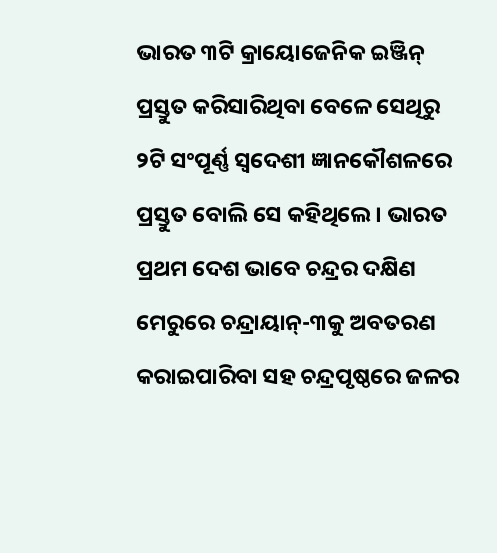ଭାରତ ୩ଟି କ୍ରାୟୋଜେନିକ ଇଞ୍ଜିନ୍ ପ୍ରସ୍ତୁତ କରିସାରିଥିବା ବେଳେ ସେଥିରୁ ୨ଟି ସଂପୂର୍ଣ୍ଣ ସ୍ୱଦେଶୀ ଜ୍ଞାନକୌଶଳରେ ପ୍ରସ୍ତୁତ ବୋଲି ସେ କହିଥିଲେ। ଭାରତ ପ୍ରଥମ ଦେଶ ଭାବେ ଚନ୍ଦ୍ରର ଦକ୍ଷିଣ ମେରୁରେ ଚନ୍ଦ୍ରାୟାନ୍‌-୩କୁ ଅବତରଣ କରାଇପାରିବା ସହ ଚନ୍ଦ୍ରପୃଷ୍ଠରେ ଜଳର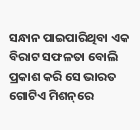ସନ୍ଧାନ ପାଇପାରିଥିବା ଏକ ବିରାଟ ସଫଳତା ବୋଲି ପ୍ରକାଶ କରି ସେ ଭାରତ ଗୋଟିଏ ମିଶନ୍‌ରେ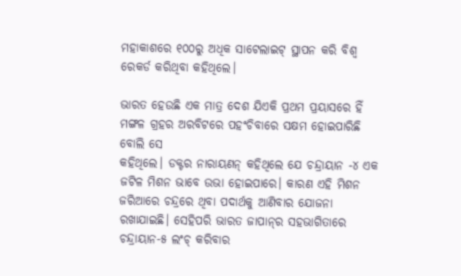ମହାକାଶରେ ୧୦୦ରୁ ଅଧିକ ସାଟେଲାଇଟ୍ ସ୍ଥାପନ କରି ବିଶ୍ୱ ରେକର୍ଡ କରିଥିବା କହିଥିଲେ।

ଭାରତ ହେଉଛି ଏକ ମାତ୍ର ଦେଶ ଯିଏକି ପ୍ରଥମ ପ୍ରୟାସରେ ହିଁ ମଙ୍ଗଳ ଗ୍ରହର ଅରବିଟରେ ପହଂଚିବାରେ ସକ୍ଷମ ହୋଇପାରିଛି ବୋଲି ସେ
କହିଥିଲେ। ଡକ୍ଟର ନାରାୟଣନ୍ କହିଥିଲେ ଯେ ଚନ୍ଦ୍ରାୟାନ -୪ ଏକ ଜଟିଳ ମିଶନ ଭାବେ ଉଭା ହୋଇପାରେ। କାରଣ ଏହି ମିଶନ ଜରିଆରେ ଚନ୍ଦ୍ରରେ ଥିବା ପଦାର୍ଥକୁ ଆଣିବାର ଯୋଜନା ରଖାଯାଇଛି। ସେହିପରି ଭାରତ ଜାପାନ୍‌ର ସହଭାଗିତାରେ ଚନ୍ଦ୍ରାୟାନ-୫ ଲଂଚ୍ କରିବାର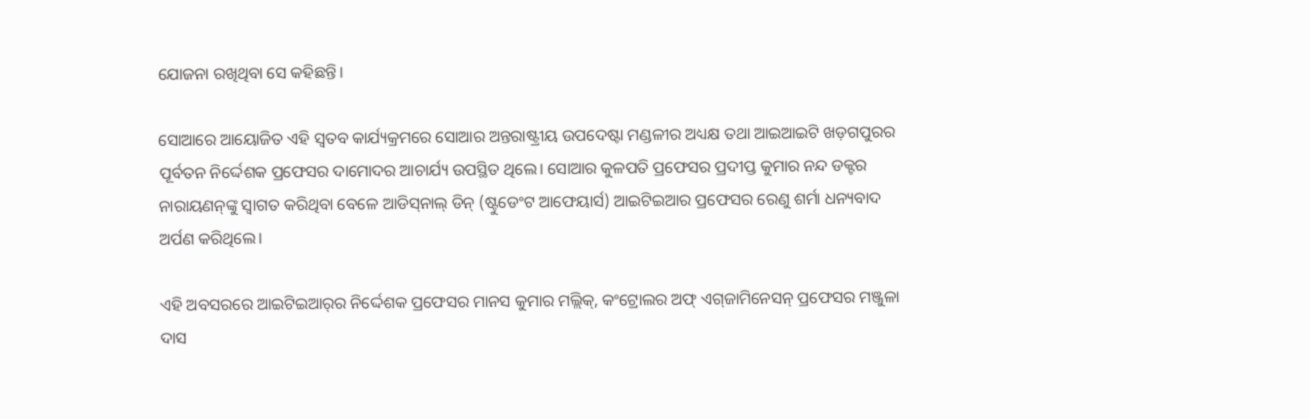ଯୋଜନା ରଖିଥିବା ସେ କହିଛନ୍ତି।

ସୋଆରେ ଆୟୋଜିତ ଏହି ସ୍ୱତବ କାର୍ଯ୍ୟକ୍ରମରେ ସୋଆର ଅନ୍ତରାଷ୍ଟ୍ରୀୟ ଉପଦେଷ୍ଟା ମଣ୍ଡଳୀର ଅଧ୍ୟକ୍ଷ ତଥା ଆଇଆଇଟି ଖଡ଼ଗପୁରର ପୂର୍ବତନ ନିର୍ଦ୍ଦେଶକ ପ୍ରଫେସର ଦାମୋଦର ଆଚାର୍ଯ୍ୟ ଉପସ୍ଥିତ ଥିଲେ। ସୋଆର କୁଳପତି ପ୍ରଫେସର ପ୍ରଦୀପ୍ତ କୁମାର ନନ୍ଦ ଡକ୍ଟର ନାରାୟଣନ୍‌ଙ୍କୁ ସ୍ୱାଗତ କରିଥିବା ବେଳେ ଆଡିସ୍‌ନାଲ୍ ଡିନ୍ (ଷ୍ଟୁଡେଂଟ ଆଫେୟାର୍ସ) ଆଇଟିଇଆର ପ୍ରଫେସର ରେଣୁ ଶର୍ମା ଧନ୍ୟବାଦ ଅର୍ପଣ କରିଥିଲେ।

ଏହି ଅବସରରେ ଆଇଟିଇଆର୍‌ର ନିର୍ଦ୍ଦେଶକ ପ୍ରଫେସର ମାନସ କୁମାର ମଲ୍ଲିକ୍‌, କଂଟ୍ରୋଲର ଅଫ୍ ଏଗ୍‌ଜାମିନେସନ୍ ପ୍ରଫେସର ମଞ୍ଜୁଳା
ଦାସ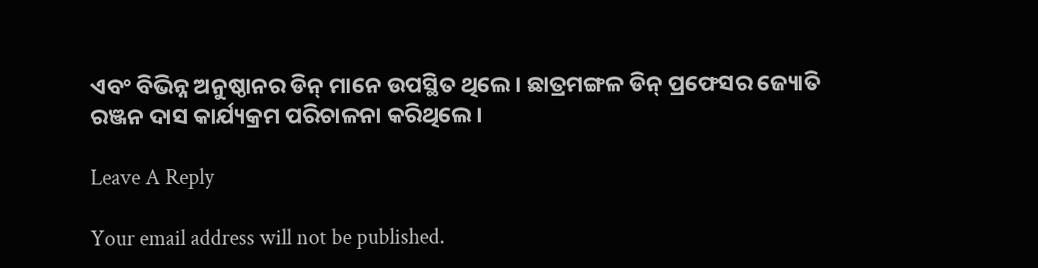ଏବଂ ବିଭିନ୍ନ ଅନୁଷ୍ଠାନର ଡିନ୍ ମାନେ ଉପସ୍ଥିତ ଥିଲେ। ଛାତ୍ରମଙ୍ଗଳ ଡିନ୍ ପ୍ରଫେସର ଜ୍ୟୋତି ରଞ୍ଜନ ଦାସ କାର୍ଯ୍ୟକ୍ରମ ପରିଚାଳନା କରିଥିଲେ।

Leave A Reply

Your email address will not be published.